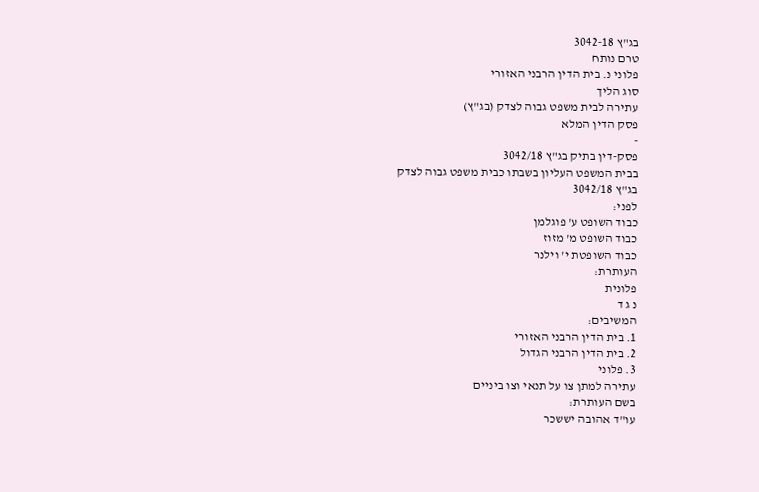בג"ץ 3042-18
טרם נותח
פלוני נ. בית הדין הרבני האזורי
סוג הליך
עתירה לבית משפט גבוה לצדק (בג"ץ)
פסק הדין המלא
-
פסק-דין בתיק בג"ץ 3042/18
בבית המשפט העליון בשבתו כבית משפט גבוה לצדק
בג"ץ 3042/18
לפני:
כבוד השופט ע' פוגלמן
כבוד השופט מ' מזוז
כבוד השופטת י' וילנר
העותרת:
פלונית
נ ג ד
המשיבים:
1. בית הדין הרבני האזורי
2. בית הדין הרבני הגדול
3. פלוני
עתירה למתן צו על תנאי וצו ביניים
בשם העותרת:
עו"ד אהובה יששכר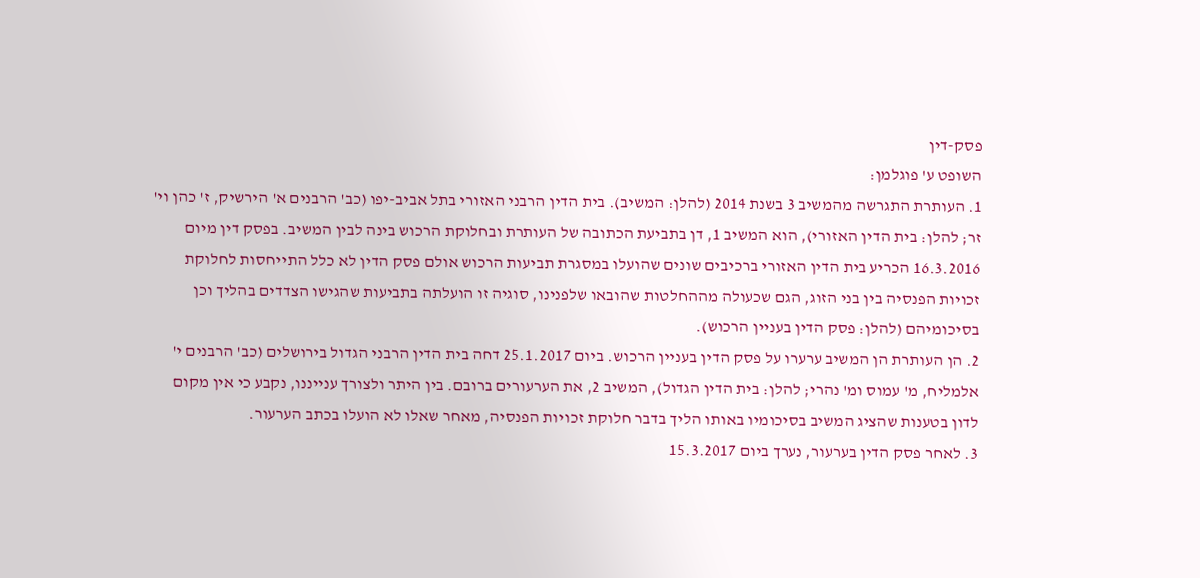פסק-דין
השופט ע' פוגלמן:
1. העותרת התגרשה מהמשיב 3 בשנת 2014 (להלן: המשיב). בית הדין הרבני האזורי בתל אביב-יפו (כב' הרבנים א' הירשיק, ז' כהן וי' זר; להלן: בית הדין האזורי), הוא המשיב 1, דן בתביעת הכתובה של העותרת ובחלוקת הרכוש בינה לבין המשיב. בפסק דין מיום 16.3.2016 הכריע בית הדין האזורי ברכיבים שונים שהועלו במסגרת תביעות הרכוש אולם פסק הדין לא כלל התייחסות לחלוקת זכויות הפנסיה בין בני הזוג, הגם שכעולה מההחלטות שהובאו שלפנינו, סוגיה זו הועלתה בתביעות שהגישו הצדדים בהליך וכן בסיכומיהם (להלן: פסק הדין בעניין הרכוש).
2. הן העותרת הן המשיב ערערו על פסק הדין בעניין הרכוש. ביום 25.1.2017 דחה בית הדין הרבני הגדול בירושלים (כב' הרבנים י' אלמליח, מ' עמוס ומ' נהרי; להלן: בית הדין הגדול), המשיב 2, את הערעורים ברובם. בין היתר ולצורך ענייננו, נקבע כי אין מקום לדון בטענות שהציג המשיב בסיכומיו באותו הליך בדבר חלוקת זכויות הפנסיה, מאחר שאלו לא הועלו בכתב הערעור.
3. לאחר פסק הדין בערעור, נערך ביום 15.3.2017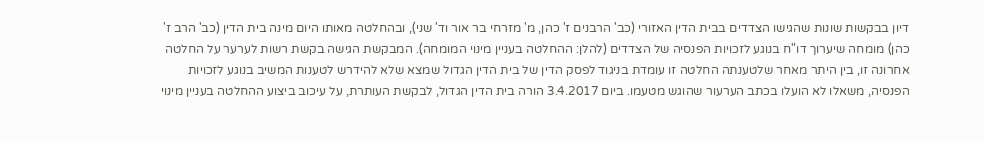דיון בבקשות שונות שהגישו הצדדים בבית הדין האזורי (כב' הרבנים ז' כהן, מ' מזרחי בר אור וד' שני), ובהחלטה מאותו היום מינה בית הדין (כב' הרב ז' כהן) מומחה שיערוך דו"ח בנוגע לזכויות הפנסיה של הצדדים (להלן: ההחלטה בעניין מינוי המומחה). המבקשת הגישה בקשת רשות לערער על החלטה אחרונה זו, בין היתר מאחר שלטענתה החלטה זו עומדת בניגוד לפסק הדין של בית הדין הגדול שמצא שלא להידרש לטענות המשיב בנוגע לזכויות הפנסיה, משאלו לא הועלו בכתב הערעור שהוגש מטעמו. ביום 3.4.2017 הורה בית הדין הגדול, לבקשת העותרת, על עיכוב ביצוע ההחלטה בעניין מינוי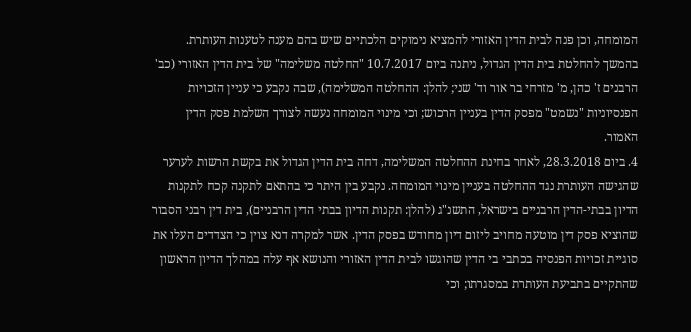המומחה, וכן פנה לבית הדין האזורי להמציא נימוקים הלכתיים שיש בהם מענה לטענות העותרת. בהמשך להחלטת בית הדין הגדול, ניתנה ביום 10.7.2017 "החלטה משלימה" של בית הדין האזורי (כב' הרבנים ז' כהן, מ' מזרחי בר אור וד' שני; להלן: ההחלטה המשלימה), שבה נקבע כי עניין הזכויות הפנסיוניות "נשמט" מפסק הדין בעניין הרכוש; וכי מינוי המומחה נעשה לצורך השלמת פסק הדין האמור.
4. ביום 28.3.2018, לאחר בחינת ההחלטה המשלימה, דחה בית הדין הגדול את בקשת הרשות לערער שהגישה העותרת נגד ההחלטה בעניין מינוי המומחה. נקבע בין היתר כי בהתאם לתקנה קכח לתקנות הדיון בבתי-הדין הרבניים בישראל, התשנ"ג (להלן: תקנות הדיון בבתי הדין הרבניים), בית דין רבני הסבור שהוציא פסק דין מוטעה מחויב ליזום דיון מחודש בפסק הדין. אשר למקרה דנא צוין כי הצדדים העלו את סוגיית זכויות הפנסיה בכתבי בי הדין שהוגשו לבית הדין האזורי והנושא אף עלה במהלך הדיון הראשון שהתקיים בתביעת העותרת במסגרתו; וכי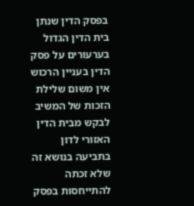בפסק הדין שנתן בית הדין הגדול בערעורים על פסק הדין בעניין הרכוש אין משום שלילת הזכות של המשיב לבקש מבית הדין האזורי לדון בתביעה בנושא זה שלא זכתה להתייחסות בפסק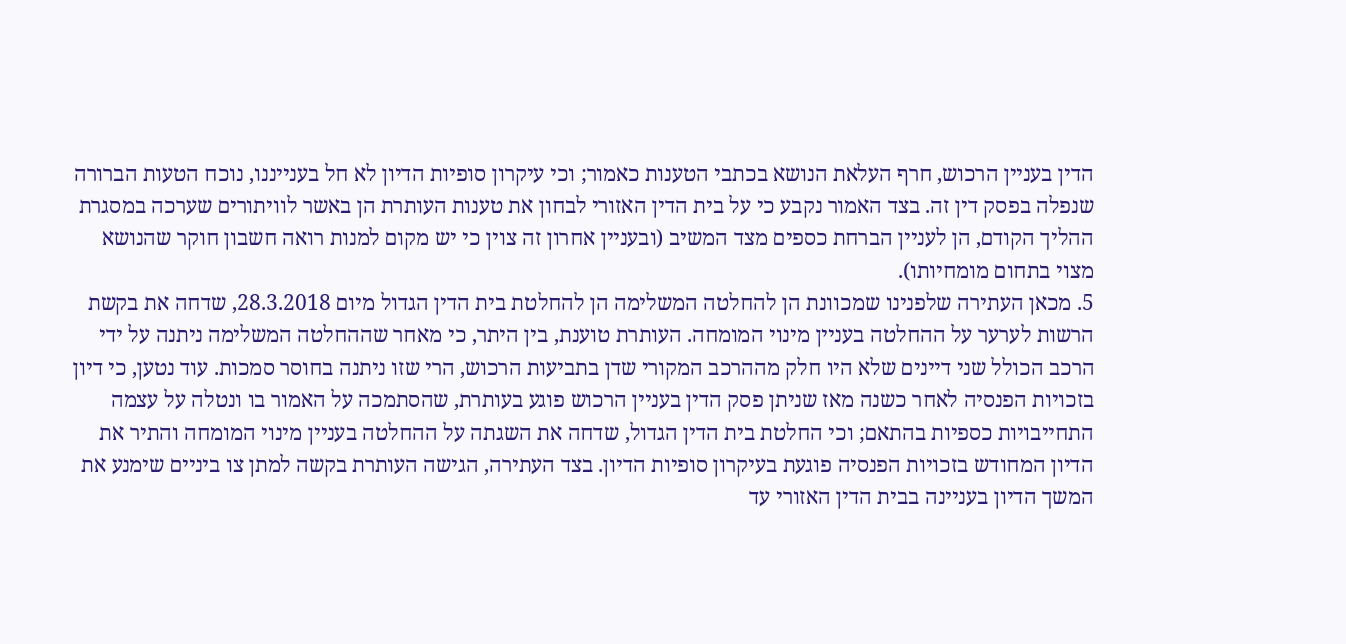הדין בעניין הרכוש, חרף העלאת הנושא בכתבי הטענות כאמור; וכי עיקרון סופיות הדיון לא חל בענייננו, נוכח הטעות הברורה שנפלה בפסק דין זה. בצד האמור נקבע כי על בית הדין האזורי לבחון את טענות העותרת הן באשר לוויתורים שערכה במסגרת ההליך הקודם, הן לעניין הברחת כספים מצד המשיב (ובעניין אחרון זה צוין כי יש מקום למנות רואה חשבון חוקר שהנושא מצוי בתחום מומחיותו).
5. מכאן העתירה שלפנינו שמכוונת הן להחלטה המשלימה הן להחלטת בית הדין הגדול מיום 28.3.2018, שדחה את בקשת הרשות לערער על ההחלטה בעניין מינוי המומחה. העותרת טוענת, בין היתר, כי מאחר שההחלטה המשלימה ניתנה על ידי הרכב הכולל שני דיינים שלא היו חלק מההרכב המקורי שדן בתביעות הרכוש, הרי שזו ניתנה בחוסר סמכות. עוד נטען, כי דיון בזכויות הפנסיה לאחר כשנה מאז שניתן פסק הדין בעניין הרכוש פוגע בעותרת, שהסתמכה על האמור בו ונטלה על עצמה התחייבויות כספיות בהתאם; וכי החלטת בית הדין הגדול, שדחה את השגתה על ההחלטה בעניין מינוי המומחה והתיר את הדיון המחודש בזכויות הפנסיה פוגעת בעיקרון סופיות הדיון. בצד העתירה, הגישה העותרת בקשה למתן צו ביניים שימנע את המשך הדיון בעניינה בבית הדין האזורי עד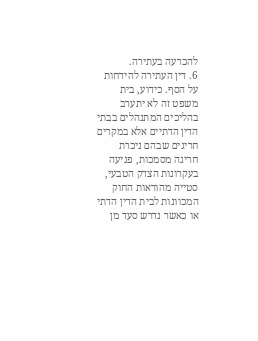להכרעה בעתירה.
6. דין העתירה להידחות על הסף. כידוע, בית משפט זה לא יתערב בהליכים המתנהלים בבתי הדין הדתיים אלא במקרים חריגים שבהם ניכרת חריגה מסמכות, פגיעה בעקרונות הצדק הטבעי, סטייה מהוראות החוק המכוונות לבית הדין הדתי או כאשר נדרש סעד מן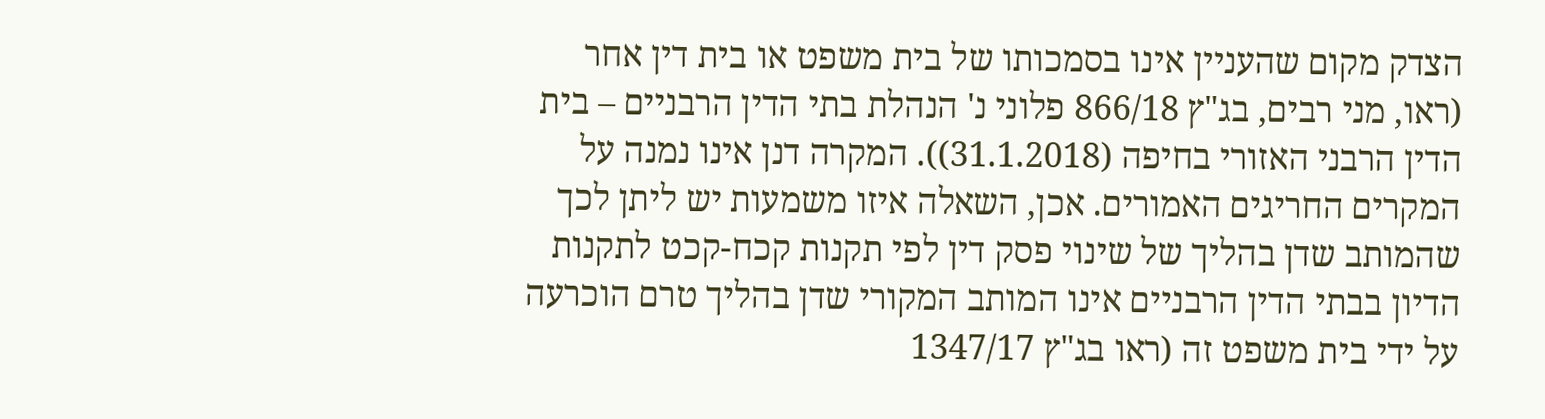הצדק מקום שהעניין אינו בסמכותו של בית משפט או בית דין אחר (ראו, מני רבים, בג"ץ 866/18 פלוני נ' הנהלת בתי הדין הרבניים – בית הדין הרבני האזורי בחיפה (31.1.2018)). המקרה דנן אינו נמנה על המקרים החריגים האמורים. אכן, השאלה איזו משמעות יש ליתן לכך שהמותב שדן בהליך של שינוי פסק דין לפי תקנות קכח-קכט לתקנות הדיון בבתי הדין הרבניים אינו המותב המקורי שדן בהליך טרם הוכרעה על ידי בית משפט זה (ראו בג"ץ 1347/17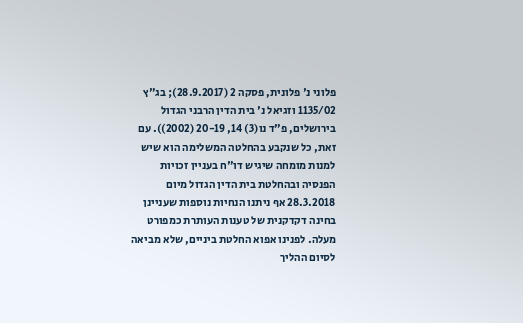פלוני נ' פלונית, פסקה 2 (28.9.2017); בג"ץ 1135/02 וזגיאל נ' בית הדין הרבני הגדול בירושלים, פ"ד נו(3) 14, 20-19 (2002)). עם זאת, כל שנקבע בהחלטה המשלימה הוא שיש למנות מומחה שיגיש דו"ח בעניין זכויות הפנסיה ובהחלטת בית הדין הגדול מיום 28.3.2018 אף ניתנו הנחיות נוספות שעניינן בחינה דקדקנית של טענות העותרת כמפורט מעלה. לפנינו אפוא החלטת ביניים, שלא מביאה לסיום ההליך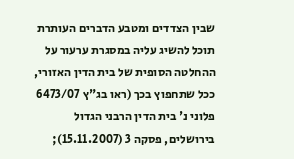שבין הצדדים ומטבע הדברים העותרת תוכל להשיג עליה במסגרת ערעור על ההחלטה הסופית של בית הדין האזורי, ככל שתחפוץ בכך (ראו בג"ץ 6473/07 פלוני נ' בית הדין הרבני הגדול בירושלים, פסקה 3 (15.11.2007);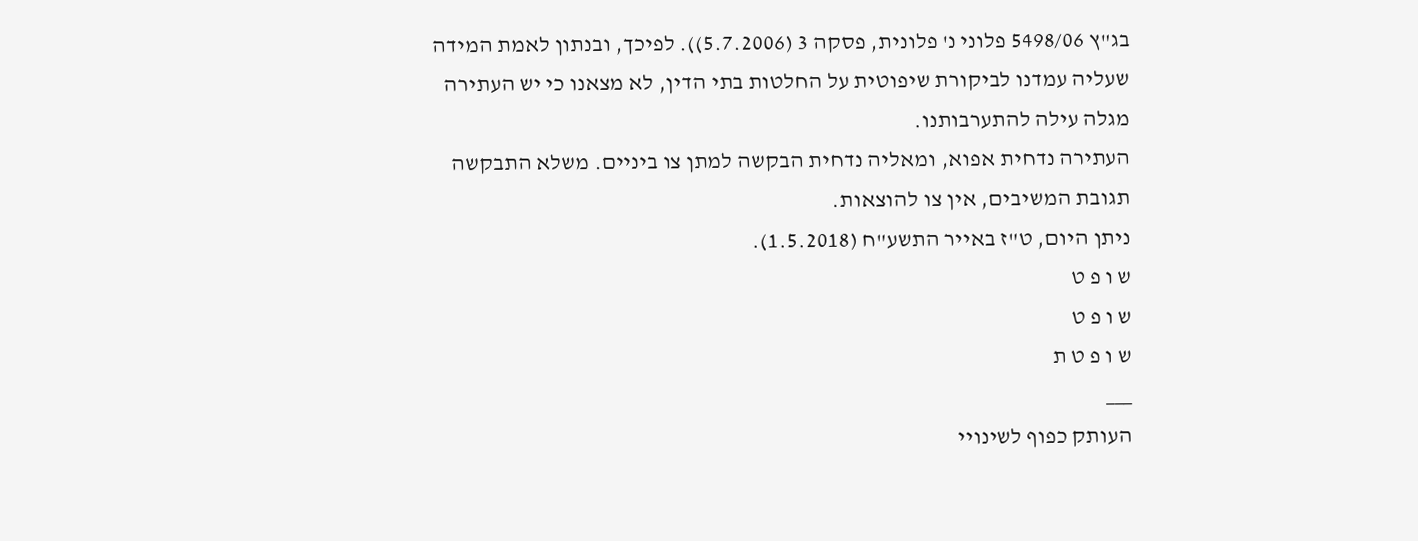בג"ץ 5498/06 פלוני נ' פלונית, פסקה 3 (5.7.2006)). לפיכך, ובנתון לאמת המידה שעליה עמדנו לביקורת שיפוטית על החלטות בתי הדין, לא מצאנו כי יש העתירה מגלה עילה להתערבותנו.
העתירה נדחית אפוא, ומאליה נדחית הבקשה למתן צו ביניים. משלא התבקשה תגובת המשיבים, אין צו להוצאות.
ניתן היום, ט"ז באייר התשע"ח (1.5.2018).
ש ו פ ט
ש ו פ ט
ש ו פ ט ת
___
העותק כפוף לשינויי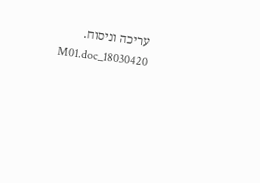עריכה וניסוח. 18030420_M01.doc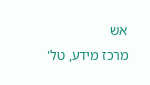אש
מרכז מידע, טל'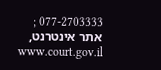077-2703333 ; אתר אינטרנט, www.court.gov.il